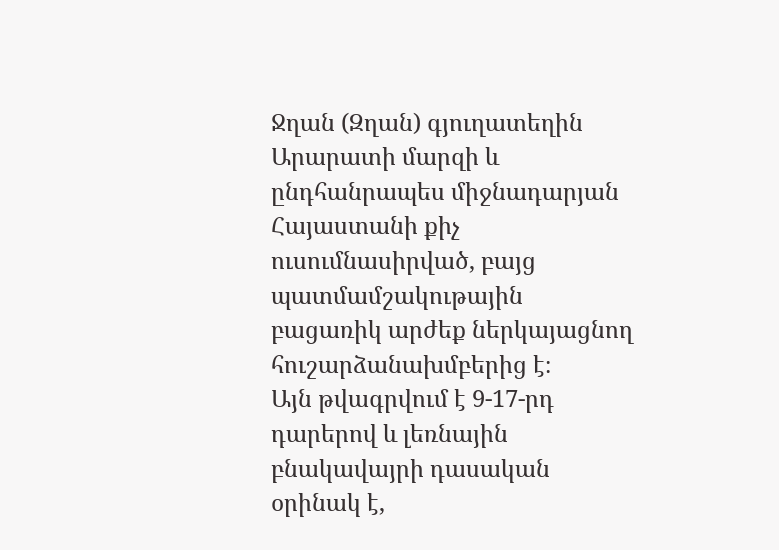Ջղան (Զղան) գյուղատեղին Արարատի մարզի և ընդհանրապես միջնադարյան Հայաստանի քիչ ուսումնասիրված, բայց պատմամշակութային բացառիկ արժեք ներկայացնող հուշարձանախմբերից է։
Այն թվագրվում է 9-17-րդ դարերով և լեռնային բնակավայրի դասական օրինակ է,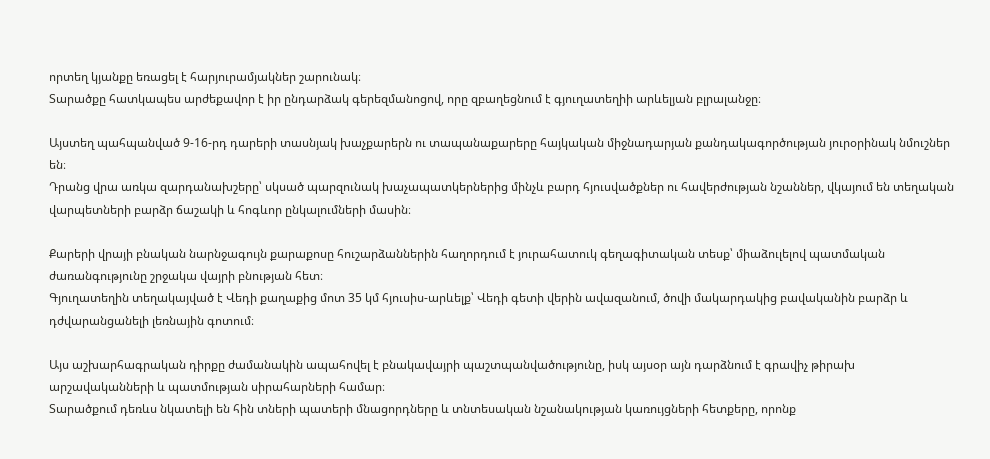որտեղ կյանքը եռացել է հարյուրամյակներ շարունակ։
Տարածքը հատկապես արժեքավոր է իր ընդարձակ գերեզմանոցով, որը զբաղեցնում է գյուղատեղիի արևելյան բլրալանջը։

Այստեղ պահպանված 9-16-րդ դարերի տասնյակ խաչքարերն ու տապանաքարերը հայկական միջնադարյան քանդակագործության յուրօրինակ նմուշներ են։
Դրանց վրա առկա զարդանախշերը՝ սկսած պարզունակ խաչապատկերներից մինչև բարդ հյուսվածքներ ու հավերժության նշաններ, վկայում են տեղական վարպետների բարձր ճաշակի և հոգևոր ընկալումների մասին։

Քարերի վրայի բնական նարնջագույն քարաքոսը հուշարձաններին հաղորդում է յուրահատուկ գեղագիտական տեսք՝ միաձուլելով պատմական ժառանգությունը շրջակա վայրի բնության հետ։
Գյուղատեղին տեղակայված է Վեդի քաղաքից մոտ 35 կմ հյուսիս-արևելք՝ Վեդի գետի վերին ավազանում, ծովի մակարդակից բավականին բարձր և դժվարանցանելի լեռնային գոտում։

Այս աշխարհագրական դիրքը ժամանակին ապահովել է բնակավայրի պաշտպանվածությունը, իսկ այսօր այն դարձնում է գրավիչ թիրախ արշավականների և պատմության սիրահարների համար։
Տարածքում դեռևս նկատելի են հին տների պատերի մնացորդները և տնտեսական նշանակության կառույցների հետքերը, որոնք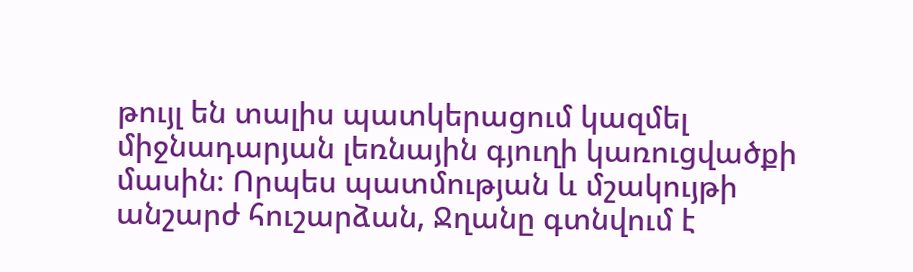թույլ են տալիս պատկերացում կազմել միջնադարյան լեռնային գյուղի կառուցվածքի մասին։ Որպես պատմության և մշակույթի անշարժ հուշարձան, Ջղանը գտնվում է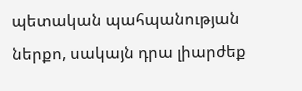պետական պահպանության ներքո, սակայն դրա լիարժեք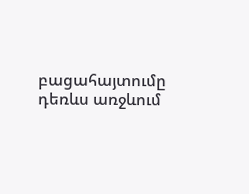բացահայտումը դեռևս առջևում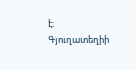է։
Գյուղատեղիի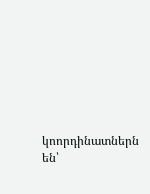կոորդինատներն են՝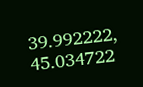39.992222, 45.034722